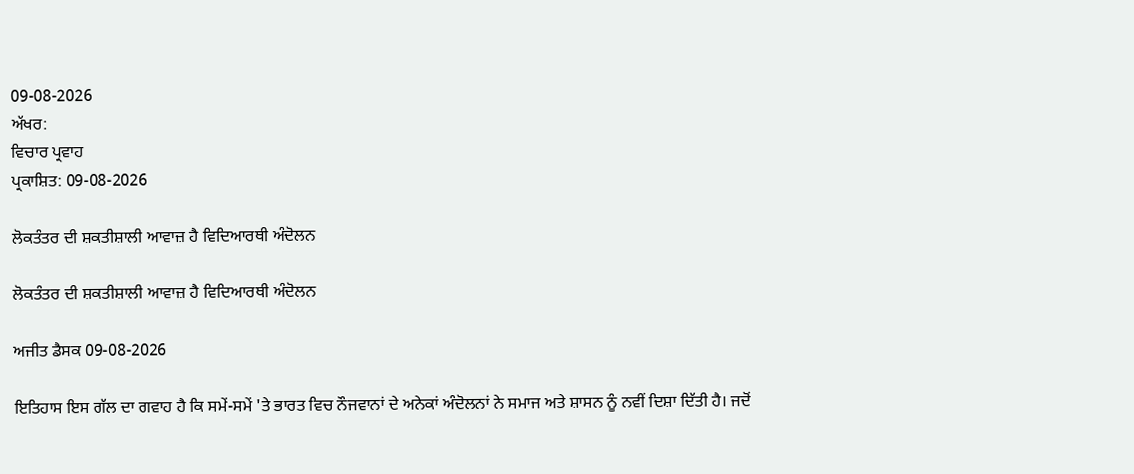09-08-2026
ਅੱਖਰ:
ਵਿਚਾਰ ਪ੍ਰਵਾਹ
ਪ੍ਰਕਾਸ਼ਿਤ: 09-08-2026

ਲੋਕਤੰਤਰ ਦੀ ਸ਼ਕਤੀਸ਼ਾਲੀ ਆਵਾਜ਼ ਹੈ ਵਿਦਿਆਰਥੀ ਅੰਦੋਲਨ

ਲੋਕਤੰਤਰ ਦੀ ਸ਼ਕਤੀਸ਼ਾਲੀ ਆਵਾਜ਼ ਹੈ ਵਿਦਿਆਰਥੀ ਅੰਦੋਲਨ

ਅਜੀਤ ਡੈਸਕ 09-08-2026

ਇਤਿਹਾਸ ਇਸ ਗੱਲ ਦਾ ਗਵਾਹ ਹੈ ਕਿ ਸਮੇਂ-ਸਮੇਂ 'ਤੇ ਭਾਰਤ ਵਿਚ ਨੌਜਵਾਨਾਂ ਦੇ ਅਨੇਕਾਂ ਅੰਦੋਲਨਾਂ ਨੇ ਸਮਾਜ ਅਤੇ ਸ਼ਾਸਨ ਨੂੰ ਨਵੀਂ ਦਿਸ਼ਾ ਦਿੱਤੀ ਹੈ। ਜਦੋਂ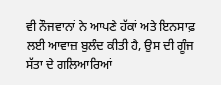ਵੀ ਨੌਜਵਾਨਾਂ ਨੇ ਆਪਣੇ ਹੱਕਾਂ ਅਤੇ ਇਨਸਾਫ਼ ਲਈ ਆਵਾਜ਼ ਬੁਲੰਦ ਕੀਤੀ ਹੈ, ਉਸ ਦੀ ਗੂੰਜ ਸੱਤਾ ਦੇ ਗਲਿਆਰਿਆਂ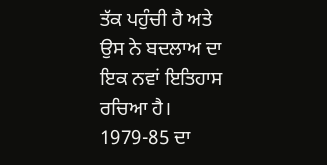ਤੱਕ ਪਹੁੰਚੀ ਹੈ ਅਤੇ ਉਸ ਨੇ ਬਦਲਾਅ ਦਾ ਇਕ ਨਵਾਂ ਇਤਿਹਾਸ ਰਚਿਆ ਹੈ। 1979-85 ਦਾ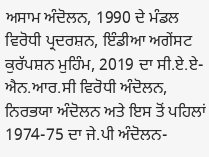ਅਸਾਮ ਅੰਦੋਲਨ, 1990 ਦੇ ਮੰਡਲ ਵਿਰੋਧੀ ਪ੍ਰਦਰਸ਼ਨ, ਇੰਡੀਆ ਅਗੇਂਸਟ ਕੁਰੱਪਸ਼ਨ ਮੁਹਿੰਮ, 2019 ਦਾ ਸੀ.ਏ.ਏ-ਐਨ.ਆਰ.ਸੀ ਵਿਰੋਧੀ ਅੰਦੋਲਨ, ਨਿਰਭਯਾ ਅੰਦੋਲਨ ਅਤੇ ਇਸ ਤੋਂ ਪਹਿਲਾਂ 1974-75 ਦਾ ਜੇ.ਪੀ ਅੰਦੋਲਨ-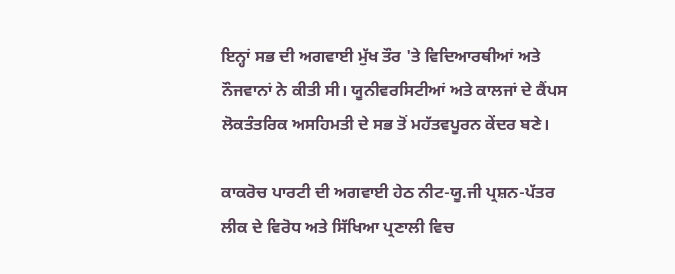ਇਨ੍ਹਾਂ ਸਭ ਦੀ ਅਗਵਾਈ ਮੁੱਖ ਤੌਰ 'ਤੇ ਵਿਦਿਆਰਥੀਆਂ ਅਤੇ ਨੌਜਵਾਨਾਂ ਨੇ ਕੀਤੀ ਸੀ। ਯੂਨੀਵਰਸਿਟੀਆਂ ਅਤੇ ਕਾਲਜਾਂ ਦੇ ਕੈਂਪਸ ਲੋਕਤੰਤਰਿਕ ਅਸਹਿਮਤੀ ਦੇ ਸਭ ਤੋਂ ਮਹੱਤਵਪੂਰਨ ਕੇਂਦਰ ਬਣੇ।

ਕਾਕਰੋਚ ਪਾਰਟੀ ਦੀ ਅਗਵਾਈ ਹੇਠ ਨੀਟ-ਯੂ.ਜੀ ਪ੍ਰਸ਼ਨ-ਪੱਤਰ ਲੀਕ ਦੇ ਵਿਰੋਧ ਅਤੇ ਸਿੱਖਿਆ ਪ੍ਰਣਾਲੀ ਵਿਚ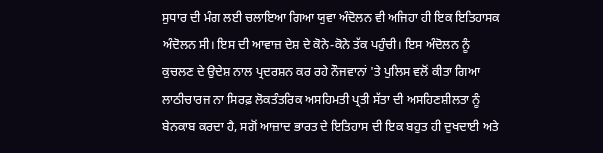ਸੁਧਾਰ ਦੀ ਮੰਗ ਲਈ ਚਲਾਇਆ ਗਿਆ ਯੁਵਾ ਅੰਦੋਲਨ ਵੀ ਅਜਿਹਾ ਹੀ ਇਕ ਇਤਿਹਾਸਕ ਅੰਦੋਲਨ ਸੀ। ਇਸ ਦੀ ਆਵਾਜ਼ ਦੇਸ਼ ਦੇ ਕੋਨੇ-ਕੋਨੇ ਤੱਕ ਪਹੁੰਚੀ। ਇਸ ਅੰਦੋਲਨ ਨੂੰ ਕੁਚਲਣ ਦੇ ਉਦੇਸ਼ ਨਾਲ ਪ੍ਰਦਰਸ਼ਨ ਕਰ ਰਹੇ ਨੌਜਵਾਨਾਂ 'ਤੇ ਪੁਲਿਸ ਵਲੋਂ ਕੀਤਾ ਗਿਆ ਲਾਠੀਚਾਰਜ ਨਾ ਸਿਰਫ਼ ਲੋਕਤੰਤਰਿਕ ਅਸਹਿਮਤੀ ਪ੍ਰਤੀ ਸੱਤਾ ਦੀ ਅਸਹਿਣਸ਼ੀਲਤਾ ਨੂੰ ਬੇਨਕਾਬ ਕਰਦਾ ਹੈ, ਸਗੋਂ ਆਜ਼ਾਦ ਭਾਰਤ ਦੇ ਇਤਿਹਾਸ ਦੀ ਇਕ ਬਹੁਤ ਹੀ ਦੁਖਦਾਈ ਅਤੇ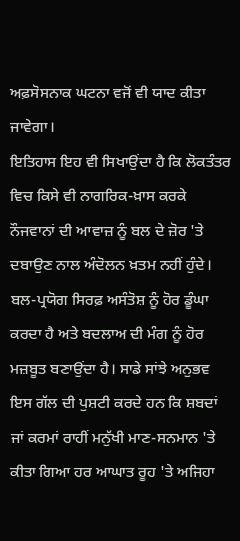ਅਫ਼ਸੋਸਨਾਕ ਘਟਨਾ ਵਜੋਂ ਵੀ ਯਾਦ ਕੀਤਾ ਜਾਵੇਗਾ।
ਇਤਿਹਾਸ ਇਹ ਵੀ ਸਿਖਾਉਂਦਾ ਹੈ ਕਿ ਲੋਕਤੰਤਰ ਵਿਚ ਕਿਸੇ ਵੀ ਨਾਗਰਿਕ-ਖ਼ਾਸ ਕਰਕੇ ਨੌਜਵਾਨਾਂ ਦੀ ਆਵਾਜ਼ ਨੂੰ ਬਲ ਦੇ ਜ਼ੋਰ 'ਤੇ ਦਬਾਉਣ ਨਾਲ ਅੰਦੋਲਨ ਖ਼ਤਮ ਨਹੀਂ ਹੁੰਦੇ। ਬਲ-ਪ੍ਰਯੋਗ ਸਿਰਫ਼ ਅਸੰਤੋਸ਼ ਨੂੰ ਹੋਰ ਡੂੰਘਾ ਕਰਦਾ ਹੈ ਅਤੇ ਬਦਲਾਅ ਦੀ ਮੰਗ ਨੂੰ ਹੋਰ ਮਜ਼ਬੂਤ ਬਣਾਉਂਦਾ ਹੈ। ਸਾਡੇ ਸਾਂਝੇ ਅਨੁਭਵ ਇਸ ਗੱਲ ਦੀ ਪੁਸ਼ਟੀ ਕਰਦੇ ਹਨ ਕਿ ਸ਼ਬਦਾਂ ਜਾਂ ਕਰਮਾਂ ਰਾਹੀਂ ਮਨੁੱਖੀ ਮਾਣ-ਸਨਮਾਨ 'ਤੇ ਕੀਤਾ ਗਿਆ ਹਰ ਆਘਾਤ ਰੂਹ 'ਤੇ ਅਜਿਹਾ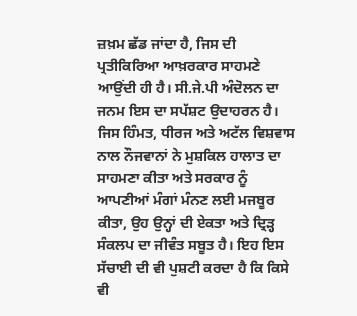ਜ਼ਖ਼ਮ ਛੱਡ ਜਾਂਦਾ ਹੈ, ਜਿਸ ਦੀ ਪ੍ਰਤੀਕਿਰਿਆ ਆਖ਼ਰਕਾਰ ਸਾਹਮਣੇ ਆਉਂਦੀ ਹੀ ਹੈ। ਸੀ.ਜੇ.ਪੀ ਅੰਦੋਲਨ ਦਾ ਜਨਮ ਇਸ ਦਾ ਸਪੱਸ਼ਟ ਉਦਾਹਰਨ ਹੈ। ਜਿਸ ਹਿੰਮਤ, ਧੀਰਜ ਅਤੇ ਅਟੱਲ ਵਿਸ਼ਵਾਸ ਨਾਲ ਨੌਜਵਾਨਾਂ ਨੇ ਮੁਸ਼ਕਿਲ ਹਾਲਾਤ ਦਾ ਸਾਹਮਣਾ ਕੀਤਾ ਅਤੇ ਸਰਕਾਰ ਨੂੰ ਆਪਣੀਆਂ ਮੰਗਾਂ ਮੰਨਣ ਲਈ ਮਜਬੂਰ ਕੀਤਾ, ਉਹ ਉਨ੍ਹਾਂ ਦੀ ਏਕਤਾ ਅਤੇ ਦ੍ਰਿੜ੍ਹ ਸੰਕਲਪ ਦਾ ਜੀਵੰਤ ਸਬੂਤ ਹੈ। ਇਹ ਇਸ ਸੱਚਾਈ ਦੀ ਵੀ ਪੁਸ਼ਟੀ ਕਰਦਾ ਹੈ ਕਿ ਕਿਸੇ ਵੀ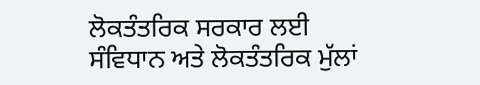ਲੋਕਤੰਤਰਿਕ ਸਰਕਾਰ ਲਈ ਸੰਵਿਧਾਨ ਅਤੇ ਲੋਕਤੰਤਰਿਕ ਮੁੱਲਾਂ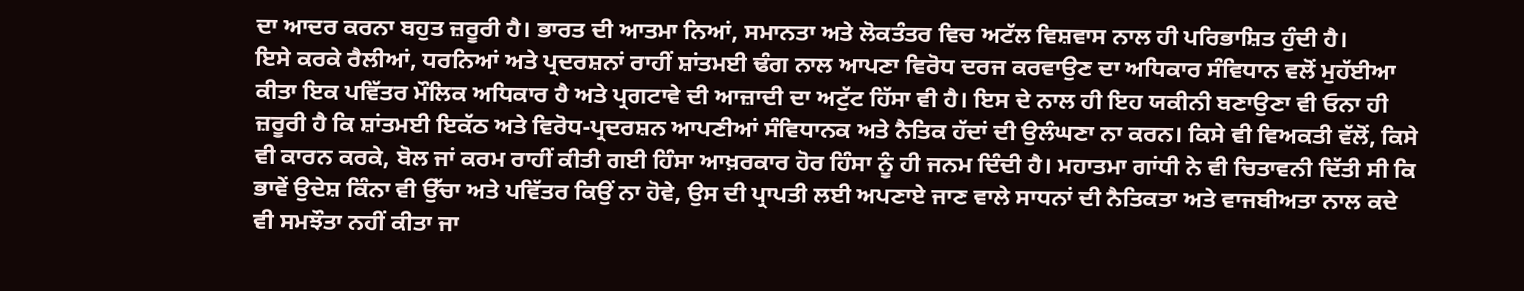ਦਾ ਆਦਰ ਕਰਨਾ ਬਹੁਤ ਜ਼ਰੂਰੀ ਹੈ। ਭਾਰਤ ਦੀ ਆਤਮਾ ਨਿਆਂ, ਸਮਾਨਤਾ ਅਤੇ ਲੋਕਤੰਤਰ ਵਿਚ ਅਟੱਲ ਵਿਸ਼ਵਾਸ ਨਾਲ ਹੀ ਪਰਿਭਾਸ਼ਿਤ ਹੁੰਦੀ ਹੈ।
ਇਸੇ ਕਰਕੇ ਰੈਲੀਆਂ, ਧਰਨਿਆਂ ਅਤੇ ਪ੍ਰਦਰਸ਼ਨਾਂ ਰਾਹੀਂ ਸ਼ਾਂਤਮਈ ਢੰਗ ਨਾਲ ਆਪਣਾ ਵਿਰੋਧ ਦਰਜ ਕਰਵਾਉਣ ਦਾ ਅਧਿਕਾਰ ਸੰਵਿਧਾਨ ਵਲੋਂ ਮੁਹੱਈਆ ਕੀਤਾ ਇਕ ਪਵਿੱਤਰ ਮੌਲਿਕ ਅਧਿਕਾਰ ਹੈ ਅਤੇ ਪ੍ਰਗਟਾਵੇ ਦੀ ਆਜ਼ਾਦੀ ਦਾ ਅਟੁੱਟ ਹਿੱਸਾ ਵੀ ਹੈ। ਇਸ ਦੇ ਨਾਲ ਹੀ ਇਹ ਯਕੀਨੀ ਬਣਾਉਣਾ ਵੀ ਓਨਾ ਹੀ ਜ਼ਰੂਰੀ ਹੈ ਕਿ ਸ਼ਾਂਤਮਈ ਇਕੱਠ ਅਤੇ ਵਿਰੋਧ-ਪ੍ਰਦਰਸ਼ਨ ਆਪਣੀਆਂ ਸੰਵਿਧਾਨਕ ਅਤੇ ਨੈਤਿਕ ਹੱਦਾਂ ਦੀ ਉਲੰਘਣਾ ਨਾ ਕਰਨ। ਕਿਸੇ ਵੀ ਵਿਅਕਤੀ ਵੱਲੋਂ, ਕਿਸੇ ਵੀ ਕਾਰਨ ਕਰਕੇ, ਬੋਲ ਜਾਂ ਕਰਮ ਰਾਹੀਂ ਕੀਤੀ ਗਈ ਹਿੰਸਾ ਆਖ਼ਰਕਾਰ ਹੋਰ ਹਿੰਸਾ ਨੂੰ ਹੀ ਜਨਮ ਦਿੰਦੀ ਹੈ। ਮਹਾਤਮਾ ਗਾਂਧੀ ਨੇ ਵੀ ਚਿਤਾਵਨੀ ਦਿੱਤੀ ਸੀ ਕਿ ਭਾਵੇਂ ਉਦੇਸ਼ ਕਿੰਨਾ ਵੀ ਉੱਚਾ ਅਤੇ ਪਵਿੱਤਰ ਕਿਉਂ ਨਾ ਹੋਵੇ, ਉਸ ਦੀ ਪ੍ਰਾਪਤੀ ਲਈ ਅਪਣਾਏ ਜਾਣ ਵਾਲੇ ਸਾਧਨਾਂ ਦੀ ਨੈਤਿਕਤਾ ਅਤੇ ਵਾਜਬੀਅਤਾ ਨਾਲ ਕਦੇ ਵੀ ਸਮਝੌਤਾ ਨਹੀਂ ਕੀਤਾ ਜਾ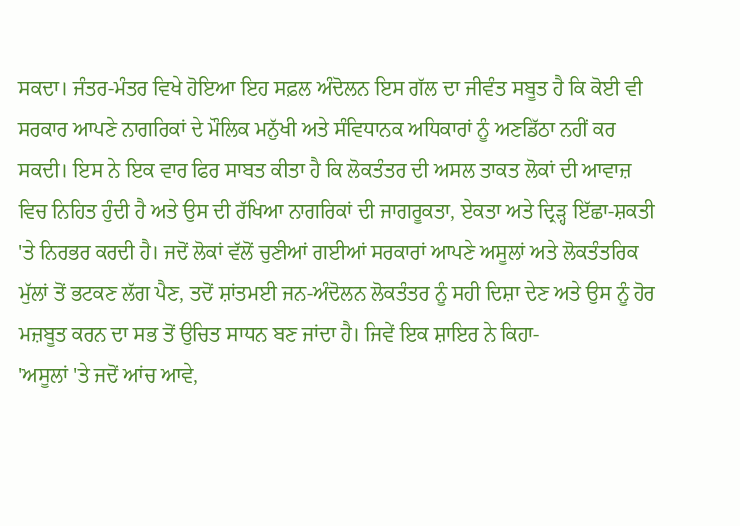ਸਕਦਾ। ਜੰਤਰ-ਮੰਤਰ ਵਿਖੇ ਹੋਇਆ ਇਹ ਸਫ਼ਲ ਅੰਦੋਲਨ ਇਸ ਗੱਲ ਦਾ ਜੀਵੰਤ ਸਬੂਤ ਹੈ ਕਿ ਕੋਈ ਵੀ ਸਰਕਾਰ ਆਪਣੇ ਨਾਗਰਿਕਾਂ ਦੇ ਮੌਲਿਕ ਮਨੁੱਖੀ ਅਤੇ ਸੰਵਿਧਾਨਕ ਅਧਿਕਾਰਾਂ ਨੂੰ ਅਣਡਿੱਠਾ ਨਹੀਂ ਕਰ ਸਕਦੀ। ਇਸ ਨੇ ਇਕ ਵਾਰ ਫਿਰ ਸਾਬਤ ਕੀਤਾ ਹੈ ਕਿ ਲੋਕਤੰਤਰ ਦੀ ਅਸਲ ਤਾਕਤ ਲੋਕਾਂ ਦੀ ਆਵਾਜ਼ ਵਿਚ ਨਿਹਿਤ ਹੁੰਦੀ ਹੈ ਅਤੇ ਉਸ ਦੀ ਰੱਖਿਆ ਨਾਗਰਿਕਾਂ ਦੀ ਜਾਗਰੂਕਤਾ, ਏਕਤਾ ਅਤੇ ਦ੍ਰਿੜ੍ਹ ਇੱਛਾ-ਸ਼ਕਤੀ 'ਤੇ ਨਿਰਭਰ ਕਰਦੀ ਹੈ। ਜਦੋਂ ਲੋਕਾਂ ਵੱਲੋਂ ਚੁਣੀਆਂ ਗਈਆਂ ਸਰਕਾਰਾਂ ਆਪਣੇ ਅਸੂਲਾਂ ਅਤੇ ਲੋਕਤੰਤਰਿਕ ਮੁੱਲਾਂ ਤੋਂ ਭਟਕਣ ਲੱਗ ਪੈਣ, ਤਦੋਂ ਸ਼ਾਂਤਮਈ ਜਨ-ਅੰਦੋਲਨ ਲੋਕਤੰਤਰ ਨੂੰ ਸਹੀ ਦਿਸ਼ਾ ਦੇਣ ਅਤੇ ਉਸ ਨੂੰ ਹੋਰ ਮਜ਼ਬੂਤ ਕਰਨ ਦਾ ਸਭ ਤੋਂ ਉਚਿਤ ਸਾਧਨ ਬਣ ਜਾਂਦਾ ਹੈ। ਜਿਵੇਂ ਇਕ ਸ਼ਾਇਰ ਨੇ ਕਿਹਾ-
'ਅਸੂਲਾਂ 'ਤੇ ਜਦੋਂ ਆਂਚ ਆਵੇ,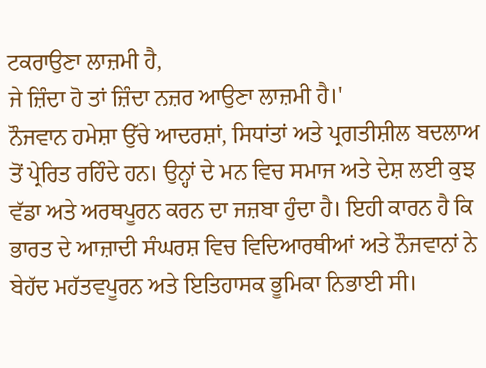ਟਕਰਾਉਣਾ ਲਾਜ਼ਮੀ ਹੈ,
ਜੇ ਜ਼ਿੰਦਾ ਹੋ ਤਾਂ ਜ਼ਿੰਦਾ ਨਜ਼ਰ ਆਉਣਾ ਲਾਜ਼ਮੀ ਹੈ।'
ਨੌਜਵਾਨ ਹਮੇਸ਼ਾ ਉੱਚੇ ਆਦਰਸ਼ਾਂ, ਸਿਧਾਂਤਾਂ ਅਤੇ ਪ੍ਰਗਤੀਸ਼ੀਲ ਬਦਲਾਅ ਤੋਂ ਪ੍ਰੇਰਿਤ ਰਹਿੰਦੇ ਹਨ। ਉਨ੍ਹਾਂ ਦੇ ਮਨ ਵਿਚ ਸਮਾਜ ਅਤੇ ਦੇਸ਼ ਲਈ ਕੁਝ ਵੱਡਾ ਅਤੇ ਅਰਥਪੂਰਨ ਕਰਨ ਦਾ ਜਜ਼ਬਾ ਹੁੰਦਾ ਹੈ। ਇਹੀ ਕਾਰਨ ਹੈ ਕਿ ਭਾਰਤ ਦੇ ਆਜ਼ਾਦੀ ਸੰਘਰਸ਼ ਵਿਚ ਵਿਦਿਆਰਥੀਆਂ ਅਤੇ ਨੌਜਵਾਨਾਂ ਨੇ ਬੇਹੱਦ ਮਹੱਤਵਪੂਰਨ ਅਤੇ ਇਤਿਹਾਸਕ ਭੂਮਿਕਾ ਨਿਭਾਈ ਸੀ।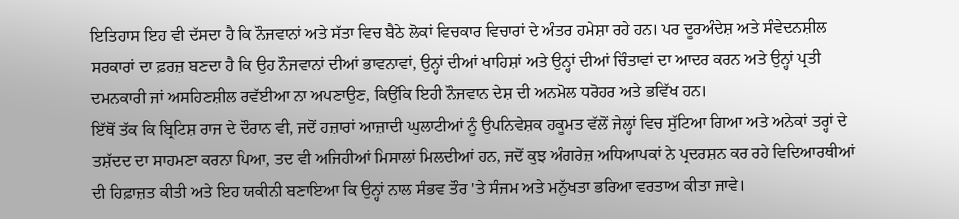ਇਤਿਹਾਸ ਇਹ ਵੀ ਦੱਸਦਾ ਹੈ ਕਿ ਨੌਜਵਾਨਾਂ ਅਤੇ ਸੱਤਾ ਵਿਚ ਬੈਠੇ ਲੋਕਾਂ ਵਿਚਕਾਰ ਵਿਚਾਰਾਂ ਦੇ ਅੰਤਰ ਹਮੇਸ਼ਾ ਰਹੇ ਹਨ। ਪਰ ਦੂਰਅੰਦੇਸ਼ ਅਤੇ ਸੰਵੇਦਨਸ਼ੀਲ ਸਰਕਾਰਾਂ ਦਾ ਫ਼ਰਜ਼ ਬਣਦਾ ਹੈ ਕਿ ਉਹ ਨੌਜਵਾਨਾਂ ਦੀਆਂ ਭਾਵਨਾਵਾਂ, ਉਨ੍ਹਾਂ ਦੀਆਂ ਖਾਹਿਸ਼ਾਂ ਅਤੇ ਉਨ੍ਹਾਂ ਦੀਆਂ ਚਿੰਤਾਵਾਂ ਦਾ ਆਦਰ ਕਰਨ ਅਤੇ ਉਨ੍ਹਾਂ ਪ੍ਰਤੀ ਦਮਨਕਾਰੀ ਜਾਂ ਅਸਹਿਣਸ਼ੀਲ ਰਵੱਈਆ ਨਾ ਅਪਣਾਉਣ, ਕਿਉਂਕਿ ਇਹੀ ਨੌਜਵਾਨ ਦੇਸ਼ ਦੀ ਅਨਮੋਲ ਧਰੋਹਰ ਅਤੇ ਭਵਿੱਖ ਹਨ।
ਇੱਥੋਂ ਤੱਕ ਕਿ ਬ੍ਰਿਟਿਸ਼ ਰਾਜ ਦੇ ਦੌਰਾਨ ਵੀ, ਜਦੋਂ ਹਜ਼ਾਰਾਂ ਆਜ਼ਾਦੀ ਘੁਲਾਟੀਆਂ ਨੂੰ ਉਪਨਿਵੇਸ਼ਕ ਹਕੂਮਤ ਵੱਲੋਂ ਜੇਲ੍ਹਾਂ ਵਿਚ ਸੁੱਟਿਆ ਗਿਆ ਅਤੇ ਅਨੇਕਾਂ ਤਰ੍ਹਾਂ ਦੇ ਤਸ਼ੱਦਦ ਦਾ ਸਾਹਮਣਾ ਕਰਨਾ ਪਿਆ, ਤਦ ਵੀ ਅਜਿਹੀਆਂ ਮਿਸਾਲਾਂ ਮਿਲਦੀਆਂ ਹਨ, ਜਦੋਂ ਕੁਝ ਅੰਗਰੇਜ਼ ਅਧਿਆਪਕਾਂ ਨੇ ਪ੍ਰਦਰਸ਼ਨ ਕਰ ਰਹੇ ਵਿਦਿਆਰਥੀਆਂ ਦੀ ਹਿਫ਼ਾਜ਼ਤ ਕੀਤੀ ਅਤੇ ਇਹ ਯਕੀਨੀ ਬਣਾਇਆ ਕਿ ਉਨ੍ਹਾਂ ਨਾਲ ਸੰਭਵ ਤੌਰ 'ਤੇ ਸੰਜਮ ਅਤੇ ਮਨੁੱਖਤਾ ਭਰਿਆ ਵਰਤਾਅ ਕੀਤਾ ਜਾਵੇ।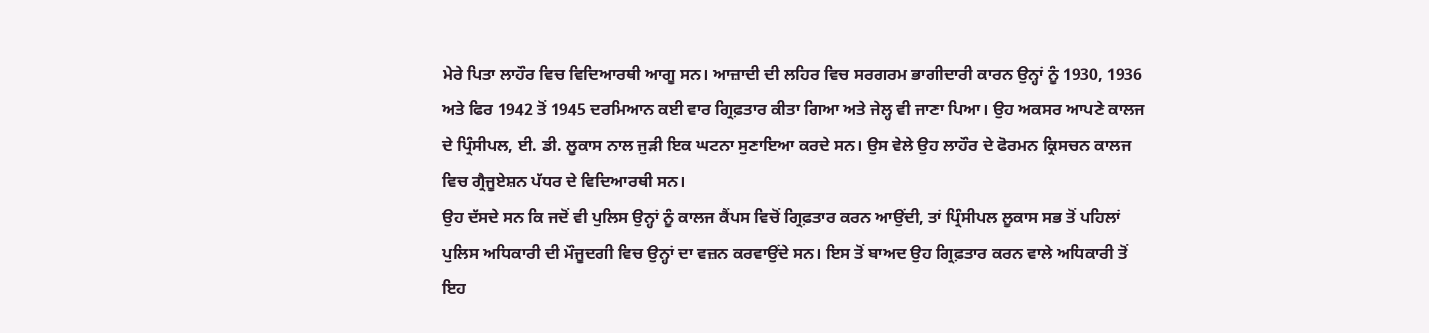ਮੇਰੇ ਪਿਤਾ ਲਾਹੌਰ ਵਿਚ ਵਿਦਿਆਰਥੀ ਆਗੂ ਸਨ। ਆਜ਼ਾਦੀ ਦੀ ਲਹਿਰ ਵਿਚ ਸਰਗਰਮ ਭਾਗੀਦਾਰੀ ਕਾਰਨ ਉਨ੍ਹਾਂ ਨੂੰ 1930, 1936 ਅਤੇ ਫਿਰ 1942 ਤੋਂ 1945 ਦਰਮਿਆਨ ਕਈ ਵਾਰ ਗ੍ਰਿਫ਼ਤਾਰ ਕੀਤਾ ਗਿਆ ਅਤੇ ਜੇਲ੍ਹ ਵੀ ਜਾਣਾ ਪਿਆ। ਉਹ ਅਕਸਰ ਆਪਣੇ ਕਾਲਜ ਦੇ ਪ੍ਰਿੰਸੀਪਲ, ਈ. ਡੀ. ਲੂਕਾਸ ਨਾਲ ਜੁੜੀ ਇਕ ਘਟਨਾ ਸੁਣਾਇਆ ਕਰਦੇ ਸਨ। ਉਸ ਵੇਲੇ ਉਹ ਲਾਹੌਰ ਦੇ ਫੋਰਮਨ ਕ੍ਰਿਸਚਨ ਕਾਲਜ ਵਿਚ ਗ੍ਰੈਜੂਏਸ਼ਨ ਪੱਧਰ ਦੇ ਵਿਦਿਆਰਥੀ ਸਨ।
ਉਹ ਦੱਸਦੇ ਸਨ ਕਿ ਜਦੋਂ ਵੀ ਪੁਲਿਸ ਉਨ੍ਹਾਂ ਨੂੰ ਕਾਲਜ ਕੈਂਪਸ ਵਿਚੋਂ ਗ੍ਰਿਫ਼ਤਾਰ ਕਰਨ ਆਉਂਦੀ, ਤਾਂ ਪ੍ਰਿੰਸੀਪਲ ਲੂਕਾਸ ਸਭ ਤੋਂ ਪਹਿਲਾਂ ਪੁਲਿਸ ਅਧਿਕਾਰੀ ਦੀ ਮੌਜੂਦਗੀ ਵਿਚ ਉਨ੍ਹਾਂ ਦਾ ਵਜ਼ਨ ਕਰਵਾਉਂਦੇ ਸਨ। ਇਸ ਤੋਂ ਬਾਅਦ ਉਹ ਗ੍ਰਿਫ਼ਤਾਰ ਕਰਨ ਵਾਲੇ ਅਧਿਕਾਰੀ ਤੋਂ ਇਹ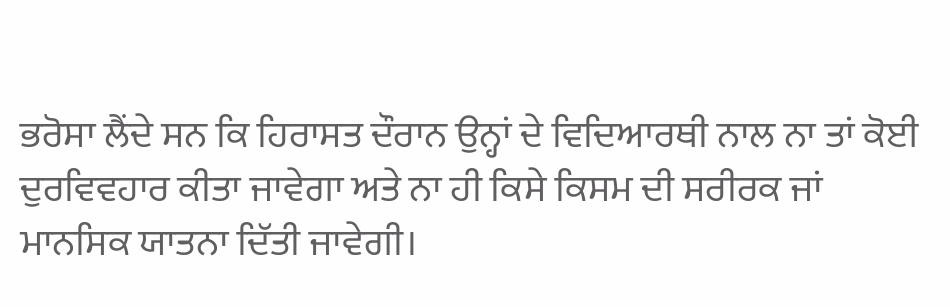ਭਰੋਸਾ ਲੈਂਦੇ ਸਨ ਕਿ ਹਿਰਾਸਤ ਦੌਰਾਨ ਉਨ੍ਹਾਂ ਦੇ ਵਿਦਿਆਰਥੀ ਨਾਲ ਨਾ ਤਾਂ ਕੋਈ ਦੁਰਵਿਵਹਾਰ ਕੀਤਾ ਜਾਵੇਗਾ ਅਤੇ ਨਾ ਹੀ ਕਿਸੇ ਕਿਸਮ ਦੀ ਸਰੀਰਕ ਜਾਂ ਮਾਨਸਿਕ ਯਾਤਨਾ ਦਿੱਤੀ ਜਾਵੇਗੀ।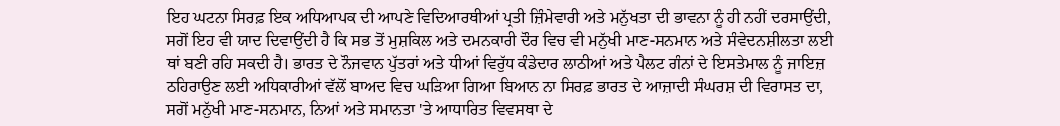ਇਹ ਘਟਨਾ ਸਿਰਫ਼ ਇਕ ਅਧਿਆਪਕ ਦੀ ਆਪਣੇ ਵਿਦਿਆਰਥੀਆਂ ਪ੍ਰਤੀ ਜ਼ਿੰਮੇਵਾਰੀ ਅਤੇ ਮਨੁੱਖਤਾ ਦੀ ਭਾਵਨਾ ਨੂੰ ਹੀ ਨਹੀਂ ਦਰਸਾਉਂਦੀ, ਸਗੋਂ ਇਹ ਵੀ ਯਾਦ ਦਿਵਾਉਂਦੀ ਹੈ ਕਿ ਸਭ ਤੋਂ ਮੁਸ਼ਕਿਲ ਅਤੇ ਦਮਨਕਾਰੀ ਦੌਰ ਵਿਚ ਵੀ ਮਨੁੱਖੀ ਮਾਣ-ਸਨਮਾਨ ਅਤੇ ਸੰਵੇਦਨਸ਼ੀਲਤਾ ਲਈ ਥਾਂ ਬਣੀ ਰਹਿ ਸਕਦੀ ਹੈ। ਭਾਰਤ ਦੇ ਨੌਜਵਾਨ ਪੁੱਤਰਾਂ ਅਤੇ ਧੀਆਂ ਵਿਰੁੱਧ ਕੰਡੇਦਾਰ ਲਾਠੀਆਂ ਅਤੇ ਪੈਲਟ ਗੰਨਾਂ ਦੇ ਇਸਤੇਮਾਲ ਨੂੰ ਜਾਇਜ਼ ਠਹਿਰਾਉਣ ਲਈ ਅਧਿਕਾਰੀਆਂ ਵੱਲੋਂ ਬਾਅਦ ਵਿਚ ਘੜਿਆ ਗਿਆ ਬਿਆਨ ਨਾ ਸਿਰਫ਼ ਭਾਰਤ ਦੇ ਆਜ਼ਾਦੀ ਸੰਘਰਸ਼ ਦੀ ਵਿਰਾਸਤ ਦਾ, ਸਗੋਂ ਮਨੁੱਖੀ ਮਾਣ-ਸਨਮਾਨ, ਨਿਆਂ ਅਤੇ ਸਮਾਨਤਾ 'ਤੇ ਆਧਾਰਿਤ ਵਿਵਸਥਾ ਦੇ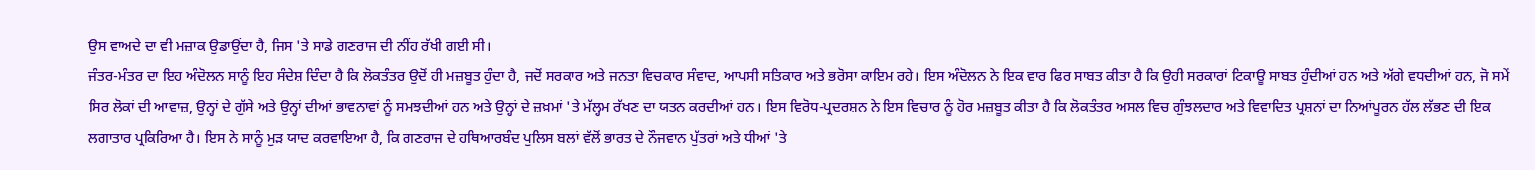ਉਸ ਵਾਅਦੇ ਦਾ ਵੀ ਮਜ਼ਾਕ ਉਡਾਉਂਦਾ ਹੈ, ਜਿਸ 'ਤੇ ਸਾਡੇ ਗਣਰਾਜ ਦੀ ਨੀਂਹ ਰੱਖੀ ਗਈ ਸੀ।
ਜੰਤਰ-ਮੰਤਰ ਦਾ ਇਹ ਅੰਦੋਲਨ ਸਾਨੂੰ ਇਹ ਸੰਦੇਸ਼ ਦਿੰਦਾ ਹੈ ਕਿ ਲੋਕਤੰਤਰ ਉਦੋਂ ਹੀ ਮਜ਼ਬੂਤ ਹੁੰਦਾ ਹੈ, ਜਦੋਂ ਸਰਕਾਰ ਅਤੇ ਜਨਤਾ ਵਿਚਕਾਰ ਸੰਵਾਦ, ਆਪਸੀ ਸਤਿਕਾਰ ਅਤੇ ਭਰੋਸਾ ਕਾਇਮ ਰਹੇ। ਇਸ ਅੰਦੋਲਨ ਨੇ ਇਕ ਵਾਰ ਫਿਰ ਸਾਬਤ ਕੀਤਾ ਹੈ ਕਿ ਉਹੀ ਸਰਕਾਰਾਂ ਟਿਕਾਊ ਸਾਬਤ ਹੁੰਦੀਆਂ ਹਨ ਅਤੇ ਅੱਗੇ ਵਧਦੀਆਂ ਹਨ, ਜੋ ਸਮੇਂ ਸਿਰ ਲੋਕਾਂ ਦੀ ਆਵਾਜ਼, ਉਨ੍ਹਾਂ ਦੇ ਗੁੱਸੇ ਅਤੇ ਉਨ੍ਹਾਂ ਦੀਆਂ ਭਾਵਨਾਵਾਂ ਨੂੰ ਸਮਝਦੀਆਂ ਹਨ ਅਤੇ ਉਨ੍ਹਾਂ ਦੇ ਜ਼ਖ਼ਮਾਂ 'ਤੇ ਮੱਲ੍ਹਮ ਰੱਖਣ ਦਾ ਯਤਨ ਕਰਦੀਆਂ ਹਨ। ਇਸ ਵਿਰੋਧ-ਪ੍ਰਦਰਸ਼ਨ ਨੇ ਇਸ ਵਿਚਾਰ ਨੂੰ ਹੋਰ ਮਜ਼ਬੂਤ ਕੀਤਾ ਹੈ ਕਿ ਲੋਕਤੰਤਰ ਅਸਲ ਵਿਚ ਗੁੰਝਲਦਾਰ ਅਤੇ ਵਿਵਾਦਿਤ ਪ੍ਰਸ਼ਨਾਂ ਦਾ ਨਿਆਂਪੂਰਨ ਹੱਲ ਲੱਭਣ ਦੀ ਇਕ ਲਗਾਤਾਰ ਪ੍ਰਕਿਰਿਆ ਹੈ। ਇਸ ਨੇ ਸਾਨੂੰ ਮੁੜ ਯਾਦ ਕਰਵਾਇਆ ਹੈ, ਕਿ ਗਣਰਾਜ ਦੇ ਹਥਿਆਰਬੰਦ ਪੁਲਿਸ ਬਲਾਂ ਵੱਲੋਂ ਭਾਰਤ ਦੇ ਨੌਜਵਾਨ ਪੁੱਤਰਾਂ ਅਤੇ ਧੀਆਂ 'ਤੇ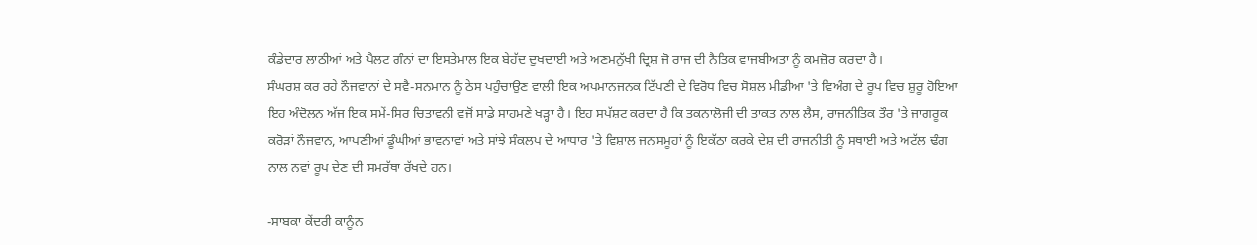ਕੰਡੇਦਾਰ ਲਾਠੀਆਂ ਅਤੇ ਪੈਲਟ ਗੰਨਾਂ ਦਾ ਇਸਤੇਮਾਲ ਇਕ ਬੇਹੱਦ ਦੁਖਦਾਈ ਅਤੇ ਅਣਮਨੁੱਖੀ ਦ੍ਰਿਸ਼ ਜੋ ਰਾਜ ਦੀ ਨੈਤਿਕ ਵਾਜਬੀਅਤਾ ਨੂੰ ਕਮਜ਼ੋਰ ਕਰਦਾ ਹੈ।
ਸੰਘਰਸ਼ ਕਰ ਰਹੇ ਨੌਜਵਾਨਾਂ ਦੇ ਸਵੈ-ਸਨਮਾਨ ਨੂੰ ਠੇਸ ਪਹੁੰਚਾਉਣ ਵਾਲੀ ਇਕ ਅਪਮਾਨਜਨਕ ਟਿੱਪਣੀ ਦੇ ਵਿਰੋਧ ਵਿਚ ਸੋਸ਼ਲ ਮੀਡੀਆ 'ਤੇ ਵਿਅੰਗ ਦੇ ਰੂਪ ਵਿਚ ਸ਼ੁਰੂ ਹੋਇਆ ਇਹ ਅੰਦੋਲਨ ਅੱਜ ਇਕ ਸਮੇਂ-ਸਿਰ ਚਿਤਾਵਨੀ ਵਜੋਂ ਸਾਡੇ ਸਾਹਮਣੇ ਖੜ੍ਹਾ ਹੈ। ਇਹ ਸਪੱਸ਼ਟ ਕਰਦਾ ਹੈ ਕਿ ਤਕਨਾਲੋਜੀ ਦੀ ਤਾਕਤ ਨਾਲ ਲੈਸ, ਰਾਜਨੀਤਿਕ ਤੌਰ 'ਤੇ ਜਾਗਰੂਕ ਕਰੋੜਾਂ ਨੌਜਵਾਨ, ਆਪਣੀਆਂ ਡੂੰਘੀਆਂ ਭਾਵਨਾਵਾਂ ਅਤੇ ਸਾਂਝੇ ਸੰਕਲਪ ਦੇ ਆਧਾਰ 'ਤੇ ਵਿਸ਼ਾਲ ਜਨਸਮੂਹਾਂ ਨੂੰ ਇਕੱਠਾ ਕਰਕੇ ਦੇਸ਼ ਦੀ ਰਾਜਨੀਤੀ ਨੂੰ ਸਥਾਈ ਅਤੇ ਅਟੱਲ ਢੰਗ ਨਾਲ ਨਵਾਂ ਰੂਪ ਦੇਣ ਦੀ ਸਮਰੱਥਾ ਰੱਖਦੇ ਹਨ।

-ਸਾਬਕਾ ਕੇਂਦਰੀ ਕਾਨੂੰਨ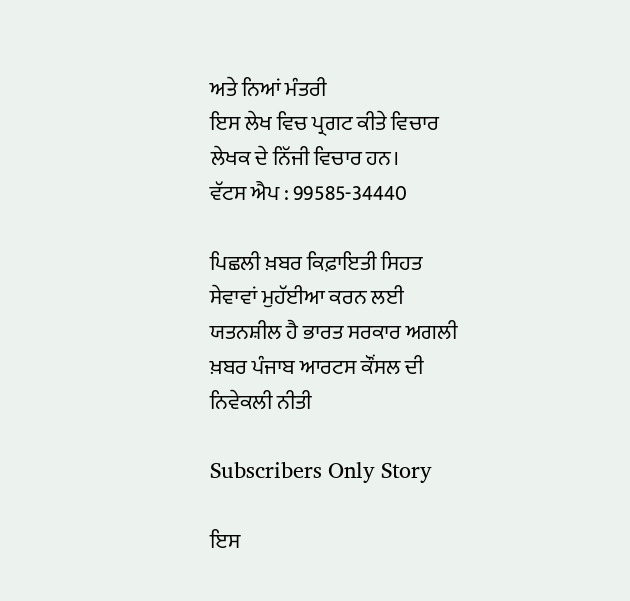ਅਤੇ ਨਿਆਂ ਮੰਤਰੀ
ਇਸ ਲੇਖ ਵਿਚ ਪ੍ਰਗਟ ਕੀਤੇ ਵਿਚਾਰ ਲੇਖਕ ਦੇ ਨਿੱਜੀ ਵਿਚਾਰ ਹਨ।
ਵੱਟਸ ਐਪ : 99585-34440

ਪਿਛਲੀ ਖ਼ਬਰ ਕਿਫ਼ਾਇਤੀ ਸਿਹਤ ਸੇਵਾਵਾਂ ਮੁਹੱਈਆ ਕਰਨ ਲਈ ਯਤਨਸ਼ੀਲ ਹੈ ਭਾਰਤ ਸਰਕਾਰ ਅਗਲੀ ਖ਼ਬਰ ਪੰਜਾਬ ਆਰਟਸ ਕੌਂਸਲ ਦੀ ਨਿਵੇਕਲੀ ਨੀਤੀ

Subscribers Only Story

ਇਸ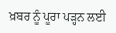ਖ਼ਬਰ ਨੂੰ ਪੂਰਾ ਪੜ੍ਹਨ ਲਈ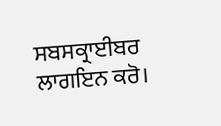ਸਬਸਕ੍ਰਾਈਬਰ ਲਾਗਇਨ ਕਰੋ।